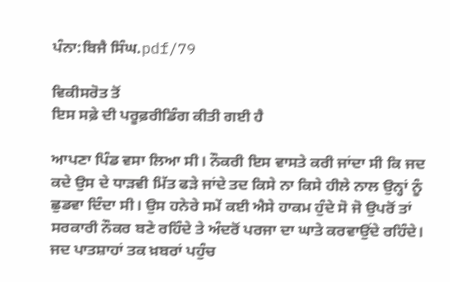ਪੰਨਾ:ਬਿਜੈ ਸਿੰਘ.pdf/79

ਵਿਕੀਸਰੋਤ ਤੋਂ
ਇਸ ਸਫ਼ੇ ਦੀ ਪਰੂਫ਼ਰੀਡਿੰਗ ਕੀਤੀ ਗਈ ਹੈ

ਆਪਣਾ ਪਿੰਡ ਵਸਾ ਲਿਆ ਸੀ। ਨੌਕਰੀ ਇਸ ਵਾਸਤੇ ਕਰੀ ਜਾਂਦਾ ਸੀ ਕਿ ਜਦ ਕਦੇ ਉਸ ਦੇ ਧਾੜਵੀ ਮਿੱਤ ਫੜੇ ਜਾਂਦੇ ਤਦ ਕਿਸੇ ਨਾ ਕਿਸੇ ਹੀਲੇ ਨਾਲ ਉਨ੍ਹਾਂ ਨੂੰ ਛੁਡਵਾ ਦਿੰਦਾ ਸੀ। ਉਸ ਹਨੇਰੇ ਸਮੇਂ ਕਈ ਐਸੇ ਹਾਕਮ ਹੁੰਦੇ ਸੋ ਜੋ ਉਪਰੋਂ ਤਾਂ ਸਰਕਾਰੀ ਨੌਕਰ ਬਣੇ ਰਹਿੰਦੇ ਤੇ ਅੰਦਰੋਂ ਪਰਜਾ ਦਾ ਘਾਤੇ ਕਰਵਾਉਂਦੇ ਰਹਿੰਦੇ। ਜਦ ਪਾਤਸ਼ਾਹਾਂ ਤਕ ਖ਼ਬਰਾਂ ਪਹੁੰਚ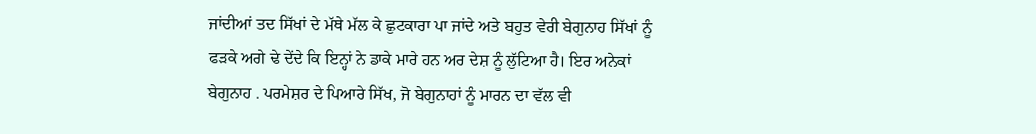ਜਾਂਦੀਆਂ ਤਦ ਸਿੱਖਾਂ ਦੇ ਮੱਥੇ ਮੱਲ ਕੇ ਛੁਟਕਾਰਾ ਪਾ ਜਾਂਦੇ ਅਤੇ ਬਹੁਤ ਵੇਰੀ ਬੇਗੁਨਾਹ ਸਿੱਖਾਂ ਨੂੰ ਫੜਕੇ ਅਗੇ ਢੇ ਦੇਂਦੇ ਕਿ ਇਨ੍ਹਾਂ ਨੇ ਡਾਕੇ ਮਾਰੇ ਹਨ ਅਰ ਦੇਸ਼ ਨੂੰ ਲੁੱਟਿਆ ਹੈ। ਇਰ ਅਨੇਕਾਂ ਬੇਗੁਨਾਹ . ਪਰਮੇਸ਼ਰ ਦੇ ਪਿਆਰੇ ਸਿੱਖ, ਜੋ ਬੇਗੁਨਾਹਾਂ ਨੂੰ ਮਾਰਨ ਦਾ ਵੱਲ ਵੀ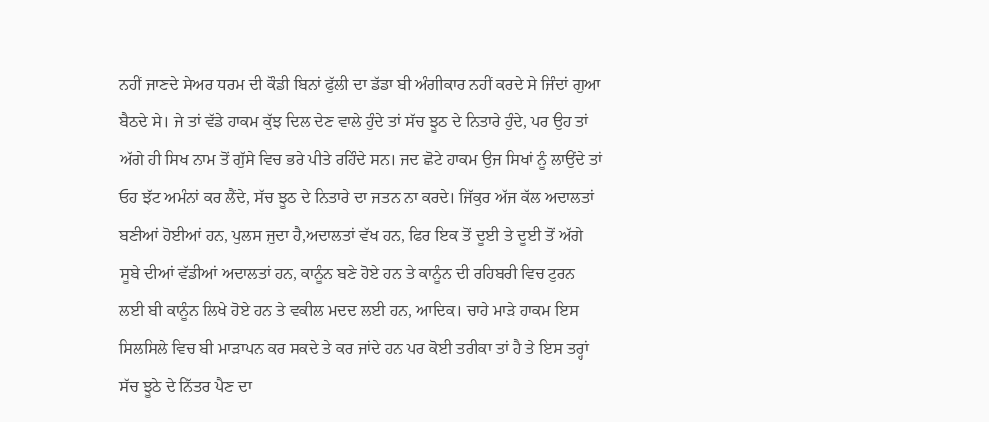ਨਹੀਂ ਜਾਣਦੇ ਸੇਅਰ ਧਰਮ ਦੀ ਕੌਡੀ ਬਿਨਾਂ ਫੁੱਲੀ ਦਾ ਡੱਡਾ ਬੀ ਅੰਗੀਕਾਰ ਨਹੀਂ ਕਰਦੇ ਸੇ ਜਿੰਦਾਂ ਗੁਆ ਬੈਠਦੇ ਸੇ। ਜੇ ਤਾਂ ਵੱਡੇ ਹਾਕਮ ਕੁੱਝ ਦਿਲ ਦੇਣ ਵਾਲੇ ਹੁੰਦੇ ਤਾਂ ਸੱਚ ਝੂਠ ਦੇ ਨਿਤਾਰੇ ਹੁੰਦੇ, ਪਰ ਉਹ ਤਾਂ ਅੱਗੇ ਹੀ ਸਿਖ ਨਾਮ ਤੋਂ ਗੁੱਸੇ ਵਿਚ ਭਰੇ ਪੀਤੇ ਰਹਿੰਦੇ ਸਨ। ਜਦ ਛੋਟੇ ਹਾਕਮ ਉਜ ਸਿਖਾਂ ਨੂੰ ਲਾਉਂਦੇ ਤਾਂ ਓਹ ਝੱਟ ਅਮੰਨਾਂ ਕਰ ਲੈਂਦੇ, ਸੱਚ ਝੂਠ ਦੇ ਨਿਤਾਰੇ ਦਾ ਜਤਨ ਨਾ ਕਰਦੇ। ਜਿੱਕੁਰ ਅੱਜ ਕੱਲ ਅਦਾਲਤਾਂ ਬਣੀਆਂ ਹੋਈਆਂ ਹਨ, ਪੁਲਸ ਜੁਦਾ ਹੈ,ਅਦਾਲਤਾਂ ਵੱਖ ਹਨ, ਫਿਰ ਇਕ ਤੋਂ ਦੂਈ ਤੇ ਦੂਈ ਤੋਂ ਅੱਗੇ ਸੂਬੇ ਦੀਆਂ ਵੱਡੀਆਂ ਅਦਾਲਤਾਂ ਹਨ, ਕਾਨੂੰਨ ਬਣੇ ਹੋਏ ਹਨ ਤੇ ਕਾਨੂੰਨ ਦੀ ਰਹਿਬਰੀ ਵਿਚ ਟੁਰਨ ਲਈ ਬੀ ਕਾਨੂੰਨ ਲਿਖੇ ਹੋਏ ਹਨ ਤੇ ਵਕੀਲ ਮਦਦ ਲਈ ਹਨ, ਆਦਿਕ। ਚਾਹੇ ਮਾੜੇ ਹਾਕਮ ਇਸ ਸਿਲਸਿਲੇ ਵਿਚ ਬੀ ਮਾੜਾਪਨ ਕਰ ਸਕਦੇ ਤੇ ਕਰ ਜਾਂਦੇ ਹਨ ਪਰ ਕੋਈ ਤਰੀਕਾ ਤਾਂ ਹੈ ਤੇ ਇਸ ਤਰ੍ਹਾਂ ਸੱਚ ਝੂਠੇ ਦੇ ਨਿੱਤਰ ਪੈਣ ਦਾ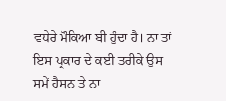ਵਧੇਰੇ ਮੌਕਿਆ ਬੀ ਹੁੰਦਾ ਹੈ। ਨਾ ਤਾਂ ਇਸ ਪ੍ਰਕਾਰ ਦੇ ਕਈ ਤਰੀਕੇ ਉਸ ਸਮੇਂ ਹੈਸਨ ਤੇ ਨਾ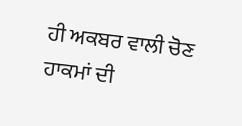ਹੀ ਅਕਬਰ ਵਾਲੀ ਚੋਣ ਹਾਕਮਾਂ ਦੀ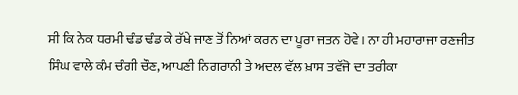ਸੀ ਕਿ ਨੇਕ ਧਰਮੀ ਢੰਡ ਢੰਡ ਕੇ ਰੱਖੇ ਜਾਣ ਤੋਂ ਨਿਆਂ ਕਰਨ ਦਾ ਪੂਰਾ ਜਤਨ ਹੋਵੇ। ਨਾ ਹੀ ਮਹਾਰਾਜਾ ਰਣਜੀਤ ਸਿੰਘ ਵਾਲੇ ਕੰਮ ਚੰਗੀ ਚੌਣ, ਆਪਣੀ ਨਿਗਰਾਨੀ ਤੇ ਅਦਲ ਵੱਲ ਖ਼ਾਸ ਤਵੱਜੋ ਦਾ ਤਰੀਕਾ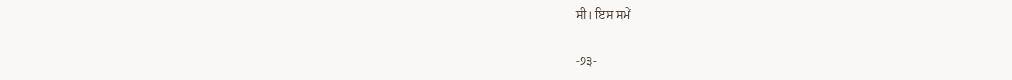ਸੀ। ਇਸ ਸਮੇਂ

-੭੩-